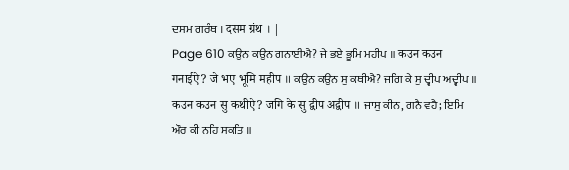ਦਸਮ ਗਰੰਥ । दसम ग्रंथ । |
Page 610 ਕਉਨ ਕਉਨ ਗਨਾਈਐ? ਜੇ ਭਏ ਭੂਮਿ ਮਹੀਪ ॥ कउन कउन गनाईऐ? जे भए भूमि महीप ॥ ਕਉਨ ਕਉਨ ਸੁ ਕਥੀਐ? ਜਗਿ ਕੇ ਸੁ ਦ੍ਵੀਪ ਅਦ੍ਵੀਪ ॥ कउन कउन सु कथीऐ? जगि के सु द्वीप अद्वीप ॥ ਜਾਸੁ ਕੀਨ, ਗਨੈ ਵਹੈ; ਇਮਿ ਔਰ ਕੀ ਨਹਿ ਸਕਤਿ ॥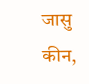जासु कीन,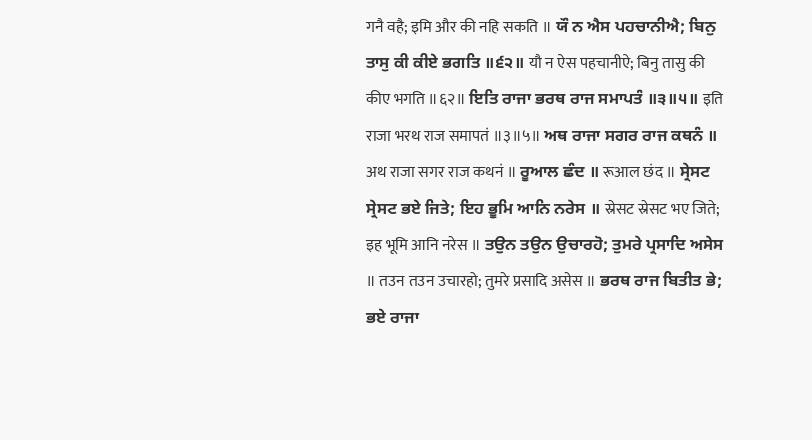गनै वहै; इमि और की नहि सकति ॥ ਯੌ ਨ ਐਸ ਪਹਚਾਨੀਐ; ਬਿਨੁ ਤਾਸੁ ਕੀ ਕੀਏ ਭਗਤਿ ॥੬੨॥ यौ न ऐस पहचानीऐ; बिनु तासु की कीए भगति ॥६२॥ ਇਤਿ ਰਾਜਾ ਭਰਥ ਰਾਜ ਸਮਾਪਤੰ ॥੩॥੫॥ इति राजा भरथ राज समापतं ॥३॥५॥ ਅਥ ਰਾਜਾ ਸਗਰ ਰਾਜ ਕਥਨੰ ॥ अथ राजा सगर राज कथनं ॥ ਰੂਆਲ ਛੰਦ ॥ रूआल छंद ॥ ਸ੍ਰੇਸਟ ਸ੍ਰੇਸਟ ਭਏ ਜਿਤੇ; ਇਹ ਭੂਮਿ ਆਨਿ ਨਰੇਸ ॥ स्रेसट स्रेसट भए जिते; इह भूमि आनि नरेस ॥ ਤਉਨ ਤਉਨ ਉਚਾਰਹੋ; ਤੁਮਰੇ ਪ੍ਰਸਾਦਿ ਅਸੇਸ ॥ तउन तउन उचारहो; तुमरे प्रसादि असेस ॥ ਭਰਥ ਰਾਜ ਬਿਤੀਤ ਭੇ; ਭਏ ਰਾਜਾ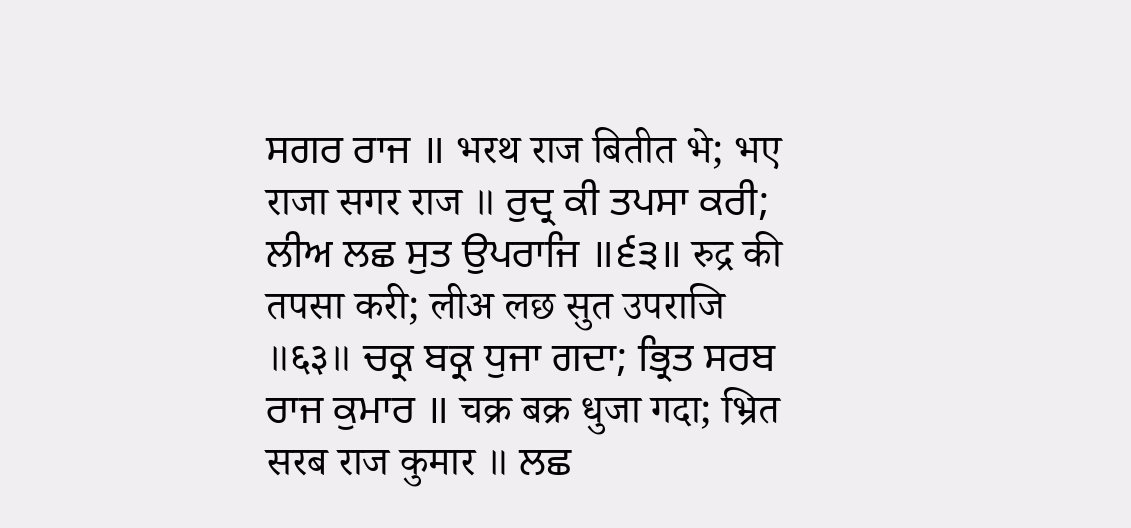ਸਗਰ ਰਾਜ ॥ भरथ राज बितीत भे; भए राजा सगर राज ॥ ਰੁਦ੍ਰ ਕੀ ਤਪਸਾ ਕਰੀ; ਲੀਅ ਲਛ ਸੁਤ ਉਪਰਾਜਿ ॥੬੩॥ रुद्र की तपसा करी; लीअ लछ सुत उपराजि ॥६३॥ ਚਕ੍ਰ ਬਕ੍ਰ ਧੁਜਾ ਗਦਾ; ਭ੍ਰਿਤ ਸਰਬ ਰਾਜ ਕੁਮਾਰ ॥ चक्र बक्र धुजा गदा; भ्रित सरब राज कुमार ॥ ਲਛ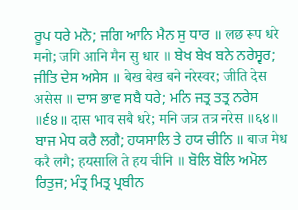ਰੂਪ ਧਰੇ ਮਨੋ; ਜਗਿ ਆਨਿ ਮੈਨ ਸੁ ਧਾਰ ॥ लछ रूप धरे मनो; जगि आनि मैन सु धार ॥ ਬੇਖ ਬੇਖ ਬਨੇ ਨਰੇਸ੍ਵਰ; ਜੀਤਿ ਦੇਸ ਅਸੇਸ ॥ बेख बेख बने नरेस्वर; जीति देस असेस ॥ ਦਾਸ ਭਾਵ ਸਬੈ ਧਰੇ; ਮਨਿ ਜਤ੍ਰ ਤਤ੍ਰ ਨਰੇਸ ॥੬੪॥ दास भाव सबै धरे; मनि जत्र तत्र नरेस ॥६४॥ ਬਾਜ ਮੇਧ ਕਰੈ ਲਗੈ; ਹਯਸਾਲਿ ਤੇ ਹਯ ਚੀਨਿ ॥ बाज मेध करै लगै; हयसालि ते हय चीनि ॥ ਬੋਲਿ ਬੋਲਿ ਅਮੋਲ ਰਿਤੁਜ; ਮੰਤ੍ਰ ਮਿਤ੍ਰ ਪ੍ਰਬੀਨ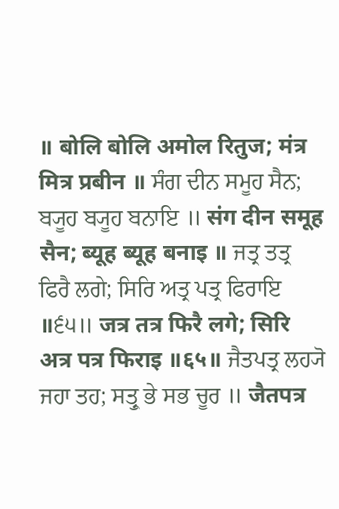॥ बोलि बोलि अमोल रितुज; मंत्र मित्र प्रबीन ॥ ਸੰਗ ਦੀਨ ਸਮੂਹ ਸੈਨ; ਬ੍ਯੂਹ ਬ੍ਯੂਹ ਬਨਾਇ ॥ संग दीन समूह सैन; ब्यूह ब्यूह बनाइ ॥ ਜਤ੍ਰ ਤਤ੍ਰ ਫਿਰੈ ਲਗੇ; ਸਿਰਿ ਅਤ੍ਰ ਪਤ੍ਰ ਫਿਰਾਇ ॥੬੫॥ जत्र तत्र फिरै लगे; सिरि अत्र पत्र फिराइ ॥६५॥ ਜੈਤਪਤ੍ਰ ਲਹ੍ਯੋ ਜਹਾ ਤਹ; ਸਤ੍ਰੁ ਭੇ ਸਭ ਚੂਰ ॥ जैतपत्र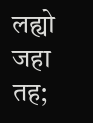लह्यो जहा तह;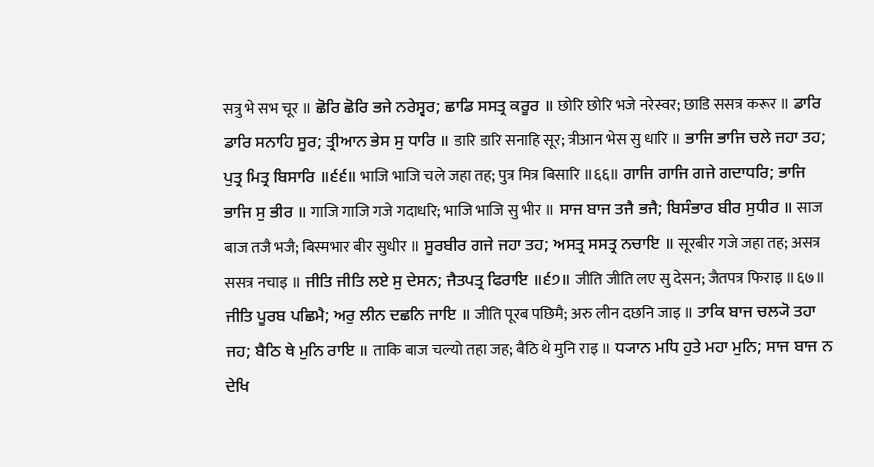सत्रु भे सभ चूर ॥ ਛੋਰਿ ਛੋਰਿ ਭਜੇ ਨਰੇਸ੍ਵਰ; ਛਾਡਿ ਸਸਤ੍ਰ ਕਰੂਰ ॥ छोरि छोरि भजे नरेस्वर; छाडि ससत्र करूर ॥ ਡਾਰਿ ਡਾਰਿ ਸਨਾਹਿ ਸੂਰ; ਤ੍ਰੀਆਨ ਭੇਸ ਸੁ ਧਾਰਿ ॥ डारि डारि सनाहि सूर; त्रीआन भेस सु धारि ॥ ਭਾਜਿ ਭਾਜਿ ਚਲੇ ਜਹਾ ਤਹ; ਪੁਤ੍ਰ ਮਿਤ੍ਰ ਬਿਸਾਰਿ ॥੬੬॥ भाजि भाजि चले जहा तह; पुत्र मित्र बिसारि ॥६६॥ ਗਾਜਿ ਗਾਜਿ ਗਜੇ ਗਦਾਧਰਿ; ਭਾਜਿ ਭਾਜਿ ਸੁ ਭੀਰ ॥ गाजि गाजि गजे गदाधरि; भाजि भाजि सु भीर ॥ ਸਾਜ ਬਾਜ ਤਜੈ ਭਜੈ; ਬਿਸੰਭਾਰ ਬੀਰ ਸੁਧੀਰ ॥ साज बाज तजै भजै; बिस्मभार बीर सुधीर ॥ ਸੂਰਬੀਰ ਗਜੇ ਜਹਾ ਤਹ; ਅਸਤ੍ਰ ਸਸਤ੍ਰ ਨਚਾਇ ॥ सूरबीर गजे जहा तह; असत्र ससत्र नचाइ ॥ ਜੀਤਿ ਜੀਤਿ ਲਏ ਸੁ ਦੇਸਨ; ਜੈਤਪਤ੍ਰ ਫਿਰਾਇ ॥੬੭॥ जीति जीति लए सु देसन; जैतपत्र फिराइ ॥६७॥ ਜੀਤਿ ਪੂਰਬ ਪਛਿਮੈ; ਅਰੁ ਲੀਨ ਦਛਨਿ ਜਾਇ ॥ जीति पूरब पछिमै; अरु लीन दछनि जाइ ॥ ਤਾਕਿ ਬਾਜ ਚਲ੍ਯੋ ਤਹਾ ਜਹ; ਬੈਠਿ ਥੇ ਮੁਨਿ ਰਾਇ ॥ ताकि बाज चल्यो तहा जह; बैठि थे मुनि राइ ॥ ਧ੍ਯਾਨ ਮਧਿ ਹੁਤੇ ਮਹਾ ਮੁਨਿ; ਸਾਜ ਬਾਜ ਨ ਦੇਖਿ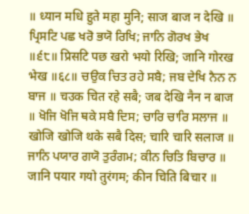॥ ध्यान मधि हुते महा मुनि; साज बाज न देखि ॥ ਪ੍ਰਿਸਟਿ ਪਛ ਖਰੋ ਭਯੋ ਰਿਖਿ; ਜਾਨਿ ਗੋਰਖ ਭੇਖ ॥੬੮॥ प्रिसटि पछ खरो भयो रिखि; जानि गोरख भेख ॥६८॥ ਚਉਕ ਚਿਤ ਰਹੇ ਸਬੈ; ਜਬ ਦੇਖਿ ਨੈਨ ਨ ਬਾਜ ॥ चउक चित रहे सबै; जब देखि नैन न बाज ॥ ਖੋਜਿ ਖੋਜਿ ਥਕੇ ਸਬੈ ਦਿਸ; ਚਾਰਿ ਚਾਰਿ ਸਲਾਜ ॥ खोजि खोजि थके सबै दिस; चारि चारि सलाज ॥ ਜਾਨਿ ਪਯਾਰ ਗਯੋ ਤੁਰੰਗਮ; ਕੀਨ ਚਿਤਿ ਬਿਚਾਰ ॥ जानि पयार गयो तुरंगम; कीन चिति बिचार ॥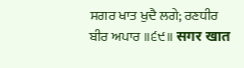ਸਗਰ ਖਾਤ ਖੁਦੈ ਲਗੇ; ਰਣਧੀਰ ਬੀਰ ਅਪਾਰ ॥੬੯॥ सगर खात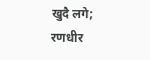खुदै लगे; रणधीर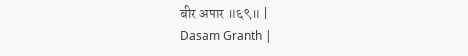बीर अपार ॥६९॥ |
Dasam Granth |